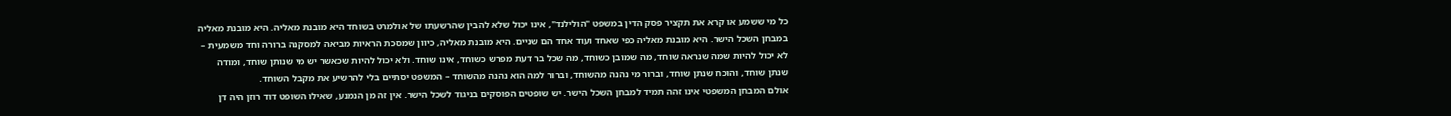כל מי ששמע או קרא את תקציר פסק הדין במשפט "הולילנד", אינו יכול שלא להבין שהרשעתו של אולמרט בשוחד היא מובנת מאליה. היא מובנת מאליה במבחן השכל הישר. היא מובנת מאליה כפי שאחד ועוד אחד הם שניים. היא מובנת מאליה, כיוון שמסכת הראיות מביאה למסקנה ברורה וחד משמעית – לא יכול להיות שמה שנראה שוחד, מה שמובן כשוחד, מה שכל בר דעת מפרש כשוחד, אינו שוחד. ולא יכול להיות שכאשר יש מי שנותן שוחד, ומודה שנתן שוחד, והוכח שנתן שוחד, וברור מי נהנה מהשוחד, וברור למה הוא נהנה מהשוחד – המשפט יסתיים בלי להרשיע את מקבל השוחד.
אולם המבחן המשפטי אינו זהה תמיד למבחן השכל הישר. יש שופטים הפוסקים בניגוד לשכל הישר. אין זה מן הנמנע, שאילו השופט דוד רוזן היה דן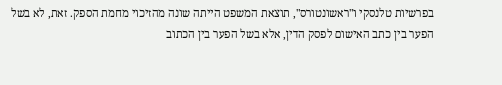בפרשיות טלנסקי ו"ראשונטורס", תוצאת המשפט הייתה שונה מהזיכוי מחמת הספק. זאת, לא בשל הפער בין כתב האישום לפסק הדין, אלא בשל הפער בין הכתוב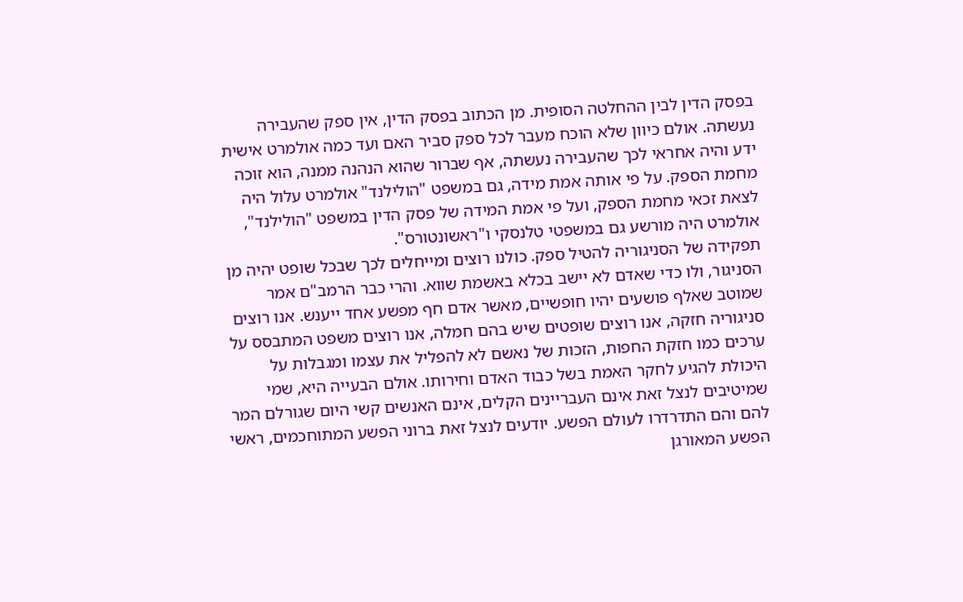בפסק הדין לבין ההחלטה הסופית. מן הכתוב בפסק הדין, אין ספק שהעבירה נעשתה. אולם כיוון שלא הוכח מעבר לכל ספק סביר האם ועד כמה אולמרט אישית ידע והיה אחראי לכך שהעבירה נעשתה, אף שברור שהוא הנהנה ממנה, הוא זוכה מחמת הספק. על פי אותה אמת מידה, גם במשפט "הולילנד" אולמרט עלול היה לצאת זכאי מחמת הספק, ועל פי אמת המידה של פסק הדין במשפט "הולילנד", אולמרט היה מורשע גם במשפטי טלנסקי ו"ראשונטורס".
תפקידה של הסניגוריה להטיל ספק. כולנו רוצים ומייחלים לכך שבכל שופט יהיה מן הסניגור, ולו כדי שאדם לא יישב בכלא באשמת שווא. והרי כבר הרמב"ם אמר שמוטב שאלף פושעים יהיו חופשיים, מאשר אדם חף מפשע אחד ייענש. אנו רוצים סניגוריה חזקה, אנו רוצים שופטים שיש בהם חמלה, אנו רוצים משפט המתבסס על ערכים כמו חזקת החפות, הזכות של נאשם לא להפליל את עצמו ומגבלות על היכולת להגיע לחקר האמת בשל כבוד האדם וחירותו. אולם הבעייה היא, שמי שמיטיבים לנצל זאת אינם העבריינים הקלים, אינם האנשים קשי היום שגורלם המר להם והם התדרדרו לעולם הפשע. יודעים לנצל זאת ברוני הפשע המתוחכמים, ראשי הפשע המאורגן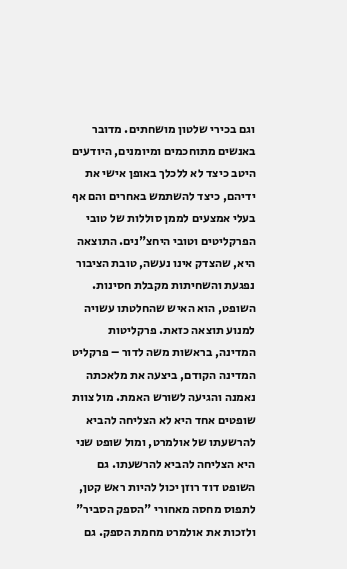וגם בכירי שלטון מושחתים. מדובר באנשים מתוחכמים ומיומנים, היודעים היטב כיצד לא ללכלך באופן אישי את ידיהם, כיצד להשתמש באחרים והם אף בעלי אמצעים לממן סוללות של טובי הפרקליטים וטובי היחצ"נים. התוצאה היא, שהצדק אינו נעשה, טובת הציבור נפגעת והשחיתות מקבלת חסינות.
השופט, הוא האיש שהחלטתו עשויה למנוע תוצאה כזאת. פרקליטות המדינה, בראשות משה לדור – פרקליט המדינה הקודם, ביצעה את מלאכתה נאמנה והגיעה לשורש האמת. מול צוות שופטים אחד היא לא הצליחה להביא להרשעתו של אולמרט, ומול שופט שני היא הצליחה להביא להרשעתו. גם השופט דוד רוזן יכול להיות ראש קטן, לתפוס מחסה מאחורי "הספק הסביר" ולזכות את אולמרט מחמת הספק. גם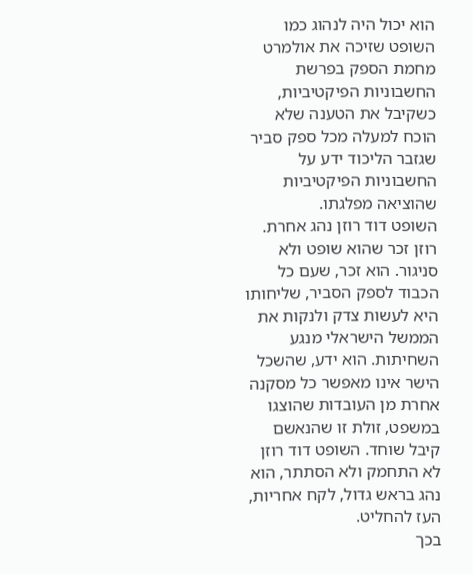הוא יכול היה לנהוג כמו השופט שזיכה את אולמרט מחמת הספק בפרשת החשבוניות הפיקטיביות, כשקיבל את הטענה שלא הוכח למעלה מכל ספק סביר שגזבר הליכוד ידע על החשבוניות הפיקטיביות שהוציאה מפלגתו.
השופט דוד רוזן נהג אחרת. רוזן זכר שהוא שופט ולא סניגור. הוא זכר, שעם כל הכבוד לספק הסביר, שליחותו היא לעשות צדק ולנקות את הממשל הישראלי מנגע השחיתות. הוא ידע, שהשכל הישר אינו מאפשר כל מסקנה אחרת מן העובדות שהוצגו במשפט, זולת זו שהנאשם קיבל שוחד. השופט דוד רוזן לא התחמק ולא הסתתר, הוא נהג בראש גדול, לקח אחריות, העז להחליט.
בכך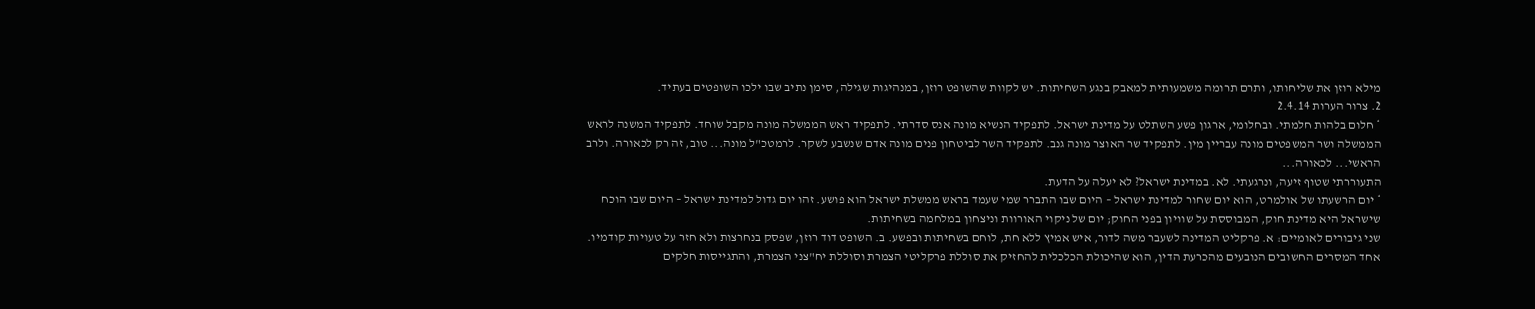מילא רוזן את שליחותו, ותרם תרומה משמעותית למאבק בנגע השחיתות. יש לקוות שהשופט רוזן, במנהיגות שגילה, סימן נתיב שבו ילכו השופטים בעתיד.
2. צרור הערות 2.4.14
* חלום בלהות חלמתי. ובחלומי, ארגון פשע השתלט על מדינת ישראל. לתפקיד הנשיא מונה אנס סדרתי. לתפקיד ראש הממשלה מונה מקבל שוחד. לתפקיד המשנה לראש הממשלה ושר המשפטים מונה עבריין מין. לתפקיד שר האוצר מונה גנב. לתפקיד השר לביטחון פנים מונה אדם שנשבע לשקר. לרמטכ"ל מונה... טוב, זה רק לכאורה. ולרב הראשי... לכאורה...
התעוררתי שטוף זיעה, ונרגעתי. לא. במדינת ישראל? לא יעלה על הדעת.
* יום הרשעתו של אולמרט, הוא יום שחור למדינת ישראל – היום שבו התברר שמי שעמד בראש ממשלת ישראל הוא פושע. זהו יום גדול למדינת ישראל – היום שבו הוכח שישראל היא מדינת חוק, המבוססת על שוויון בפני החוק; יום של ניקוי האורוות וניצחון במלחמה בשחיתות.
שני גיבורים לאומיים: א. פרקליט המדינה לשעבר משה לדור, איש אמיץ ללא חת, לוחם בשחיתות ובפשע. ב. השופט דוד רוזן, שפסק בנחרצות ולא חזר על טעויות קודמיו.
אחד המסרים החשובים הנובעים מהכרעת הדין, הוא שהיכולת הכלכלית להחזיק את סוללת פרקליטי הצמרת וסוללת יח"צני הצמרת, והתגייסות חלקים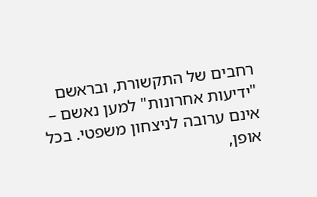רחבים של התקשורת, ובראשם "ידיעות אחרונות" למען נאשם – אינם ערובה לניצחון משפטי. בכל אופן,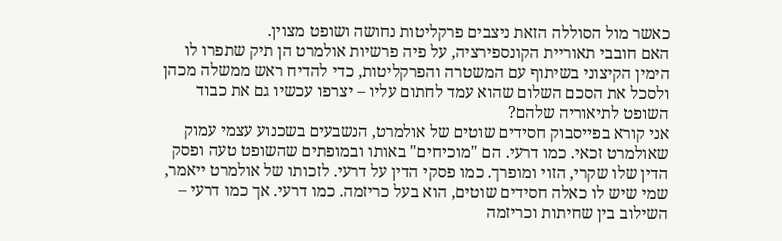כאשר מול הסוללה הזאת ניצבים פרקליטות נחושה ושופט מצוין.
האם חובבי תאוריית הקונספירציה, על פיה פרשיות אולמרט הן תיק שתפרו לו הימין הקיצוני בשיתוף עם המשטרה והפרקליטות, כדי להדיח ראש ממשלה מכהן ולסכל את הסכם השלום שהוא עמד לחתום עליו – יצרפו עכשיו גם את כבוד השופט לתיאוריה שלהם?
אני קורא בפייסבוק חסידים שוטים של אולמרט, הנשבעים בשכנוע עצמי עמוק שאולמרט זכאי. כמו דרעי. הם "מוכיחים" באותו ובמופתים שהשופט טעה ופסק הדין שלו שקרי, הזוי ומופרך. כמו פסקי הדין על דרעי. לזכותו של אולמרט ייאמר, שמי שיש לו כאלה חסידים שוטים, הוא בעל כריזמה. כמו דרעי. אך כמו דרעי – השילוב בין שחיתות וכריזמה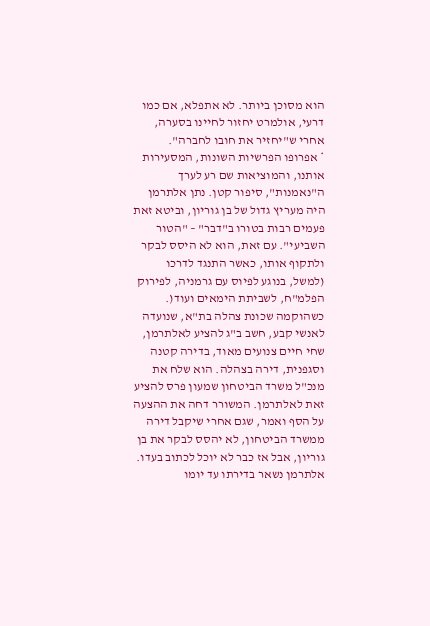הוא מסוכן ביותר. לא אתפלא, אם כמו דרעי, אולמרט יחזור לחיינו בסערה, אחרי ש"יחזיר את חובו לחברה".
* אפרופו הפרשיות השונות, המסעירות אותנו, והמוציאות שם רע לערך ה"נאמנות", סיפור קטן. נתן אלתרמן היה מעריץ גדול של בן גוריון, וביטא זאת פעמים רבות בטורו ב"דבר" – "הטור השביעי". עם זאת, הוא לא היסס לבקר ולתקוף אותו, כאשר התנגד לדרכו (למשל, בנוגע לפיוס עם גרמניה, לפירוק הפלמ"ח, לשביתת הימאים ועוד(. כשהוקמה שכונת צהלה בת"א, שנועדה לאנשי קבע, חשב ב"ג להציע לאלתרמן, שחי חיים צנועים מאוד, בדירה קטנה וסגפנית, דירה בצהלה. הוא שלח את מנכ"ל משרד הביטחון שמעון פרס להציע זאת לאלתרמן. המשורר דחה את ההצעה על הסף ואמר, שגם אחרי שיקבל דירה ממשרד הביטחון, לא יהסס לבקר את בן גוריון, אבל אז כבר לא יוכל לכתוב בעדו. אלתרמן נשאר בדירתו עד יומו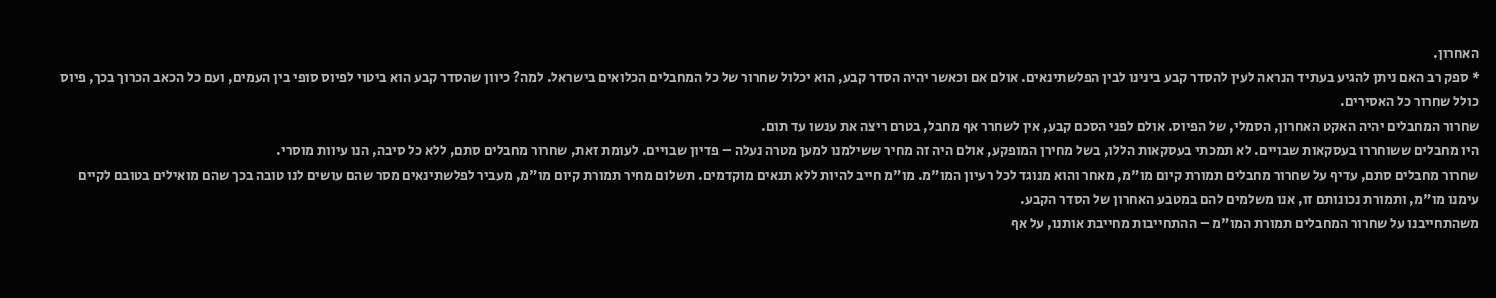האחרון.
* ספק רב האם ניתן להגיע בעתיד הנראה לעין להסדר קבע בינינו לבין הפלשתינאים. אולם אם וכאשר יהיה הסדר קבע, הוא יכלול שחרור של כל המחבלים הכלואים בישראל. למה? כיוון שהסדר קבע הוא ביטוי לפיוס סופי בין העמים, ועם כל הכאב הכרוך בכך, פיוס כולל שחרור כל האסירים.
שחרור המחבלים יהיה האקט האחרון, הסמלי, של הפיוס. אולם לפני הסכם קבע, אין לשחרר אף מחבל, בטרם ריצה את ענשו עד תום.
היו מחבלים ששוחררו בעסקאות שבויים. לא תמכתי בעסקאות הללו, בשל מחירן המופקע, אולם היה זה מחיר ששילמנו למען מטרה נעלה – פדיון שבויים. לעומת זאת, שחרור מחבלים סתם, ללא כל סיבה, הנו עיוות מוסרי.
שחרור מחבלים סתם, עדיף על שחרור מחבלים תמורת קיום מו"מ, מאחר והוא מנוגד לכל רעיון המו"מ. מו"מ חייב להיות ללא תנאים מוקדמים. תשלום מחיר תמורת קיום מו"מ, מעביר לפלשתינאים מסר שהם עושים לנו טובה בכך שהם מואילים בטובם לקיים עימנו מו"מ, ותמורת נכונותם זו, אנו משלמים להם במטבע האחרון של הסדר הקבע.
משהתחייבנו על שחרור המחבלים תמורת המו"מ – ההתחייבות מחייבת אותנו, על אף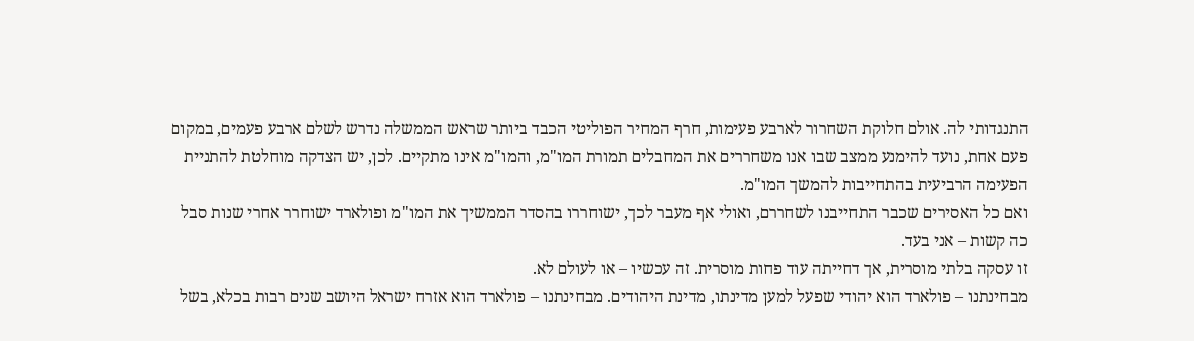התנגדותי לה. אולם חלוקת השחרור לארבע פעימות, חרף המחיר הפוליטי הכבד ביותר שראש הממשלה נדרש לשלם ארבע פעמים, במקום פעם אחת, נועד להימנע ממצב שבו אנו משחררים את המחבלים תמורת המו"מ, והמו"מ אינו מתקיים. לכן, יש הצדקה מוחלטת להתניית הפעימה הרביעית בהתחייבות להמשך המו"מ.
ואם כל האסירים שכבר התחייבנו לשחררם, ואולי אף מעבר לכך, ישוחררו בהסדר הממשיך את המו"מ ופולארד ישוחרר אחרי שנות סבל כה קשות – אני בעד.
זו עסקה בלתי מוסרית, אך דחייתה עוד פחות מוסרית. זה עכשיו – או לעולם לא.
מבחינתנו – פולארד הוא יהודי שפעל למען מדינתו, מדינת היהודים. מבחינתנו – פולארד הוא אזרח ישראל היושב שנים רבות בכלא, בשל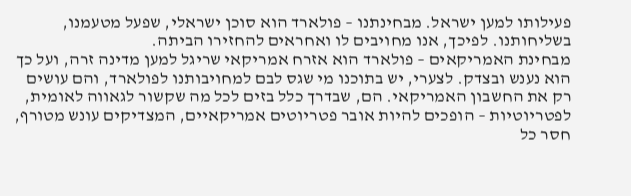פעילותו למען ישראל. מבחינתנו – פולארד הוא סוכן ישראלי, שפעל מטעמנו, בשליחותנו. לפיכך, אנו מחויבים לו ואחראים להחזירו הביתה.
מבחינת האמריקאים – פולארד הוא אזרח אמריקאי שריגל למען מדינה זרה, ועל כך הוא נענש ובצדק. לצערי, יש בתוכנו מי שגס לבם למחויבותנו לפולארד, והם עושים רק את החשבון האמריקאי. הם, שבדרך כלל בזים לכל מה שקשור לגאווה לאומית, לפטריוטיות – הופכים להיות אובר פטריוטים אמריקאיים, המצדיקים עונש מטורף, חסר כל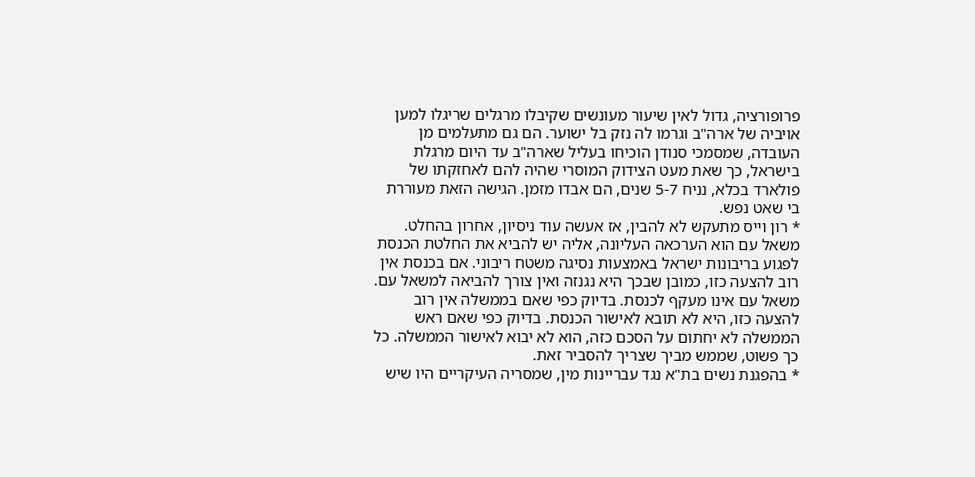פרופורציה, גדול לאין שיעור מעונשים שקיבלו מרגלים שריגלו למען אויביה של ארה"ב וגרמו לה נזק בל ישוער. הם גם מתעלמים מן העובדה, שמסמכי סנודן הוכיחו בעליל שארה"ב עד היום מרגלת בישראל, כך שאת מעט הצידוק המוסרי שהיה להם לאחזקתו של פולארד בכלא, נניח 5-7 שנים, הם אבדו מזמן. הגישה הזאת מעוררת בי שאט נפש.
* רון וייס מתעקש לא להבין, אז אעשה עוד ניסיון, אחרון בהחלט. משאל עם הוא הערכאה העליונה, אליה יש להביא את החלטת הכנסת לפגוע בריבונות ישראל באמצעות נסיגה משטח ריבוני. אם בכנסת אין רוב להצעה כזו, כמובן שבכך היא נגנזה ואין צורך להביאה למשאל עם. משאל עם אינו מעקף לכנסת. בדיוק כפי שאם בממשלה אין רוב להצעה כזו, היא לא תובא לאישור הכנסת. בדיוק כפי שאם ראש הממשלה לא יחתום על הסכם כזה, הוא לא יבוא לאישור הממשלה. כל כך פשוט, שממש מביך שצריך להסביר זאת.
* בהפגנת נשים בת"א נגד עבריינות מין, שמסריה העיקריים היו שיש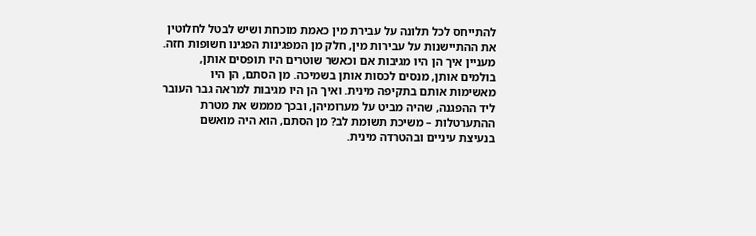להתייחס לכל תלונה על עבירת מין כאמת מוכחת ושיש לבטל לחלוטין את ההתיישנות על עבירות מין, חלק מן המפגינות הפגינו חשופות חזה. מעניין איך הן היו מגיבות אם וכאשר שוטרים היו תופסים אותן, בולמים אותן, מנסים לכסות אותן בשמיכה. מן הסתם, הן היו מאשימות אותם בתקיפה מינית. ואיך הן היו מגיבות למראה גבר העובר ליד ההפגנה, שהיה מביט על מערומיהן, ובכך מממש את מטרת ההתערטלות – משיכת תשומת לב? מן הסתם, הוא היה מואשם בנעיצת עיניים ובהטרדה מינית.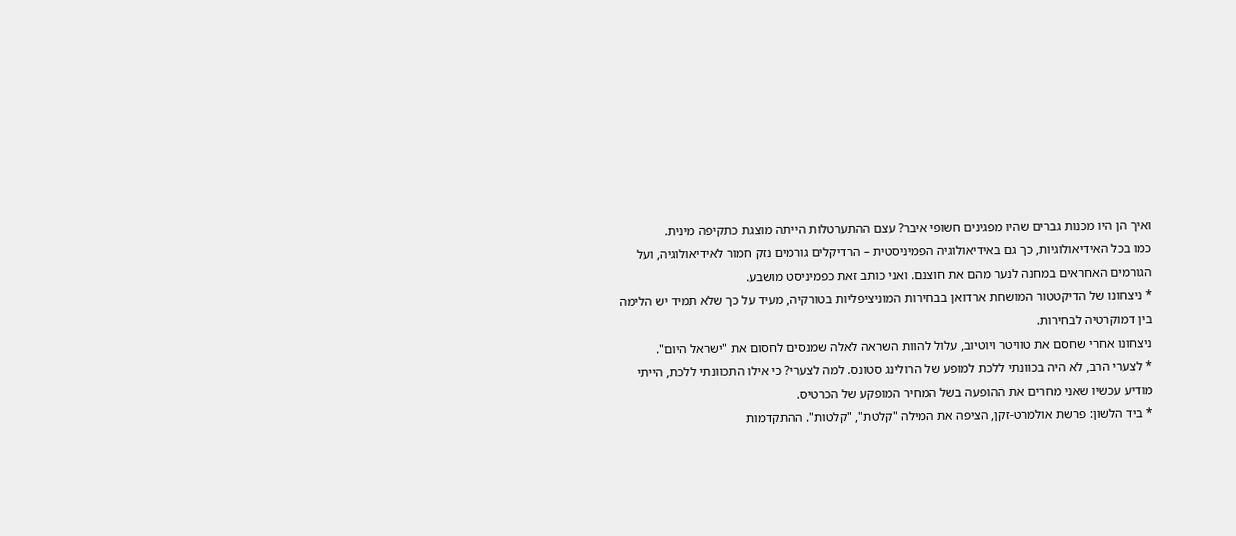ואיך הן היו מכנות גברים שהיו מפגינים חשופי איבר? עצם ההתערטלות הייתה מוצגת כתקיפה מינית.
כמו בכל האידיאולוגיות, כך גם באידיאולוגיה הפמיניסטית – הרדיקלים גורמים נזק חמור לאידיאולוגיה, ועל הגורמים האחראים במחנה לנער מהם את חוצנם. ואני כותב זאת כפמיניסט מושבע.
* ניצחונו של הדיקטטור המושחת ארדואן בבחירות המוניציפליות בטורקיה, מעיד על כך שלא תמיד יש הלימה בין דמוקרטיה לבחירות.
ניצחונו אחרי שחסם את טוויטר ויוטיוב, עלול להוות השראה לאלה שמנסים לחסום את "ישראל היום".
* לצערי הרב, לא היה בכוונתי ללכת למופע של הרולינג סטונס. למה לצערי? כי אילו התכוונתי ללכת, הייתי מודיע עכשיו שאני מחרים את ההופעה בשל המחיר המופקע של הכרטיס.
* ביד הלשון: פרשת אולמרט-זקן, הציפה את המילה "קלטת", "קלטות". ההתקדמות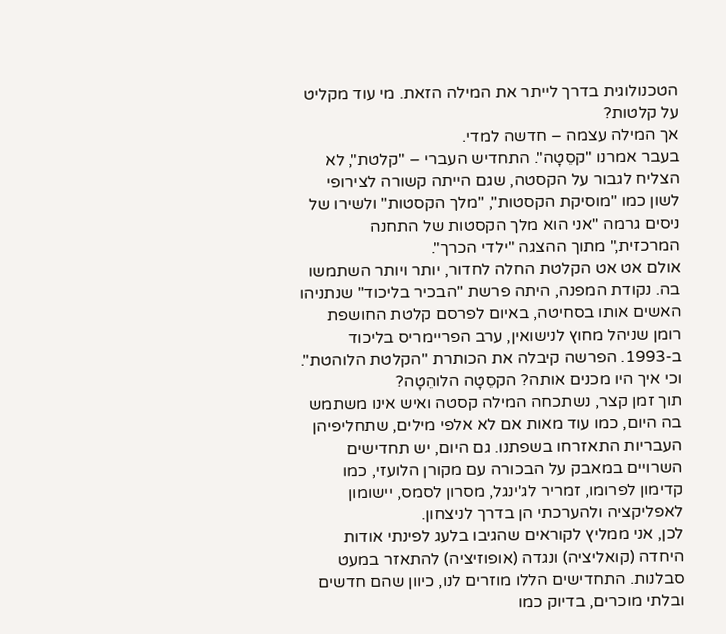הטכנולוגית בדרך לייתר את המילה הזאת. מי עוד מקליט על קלטות?
אך המילה עצמה – חדשה למדי.
בעבר אמרנו "קסֵטָה". התחדיש העברי – "קלטת", לא הצליח לגבור על הקסטה, שגם הייתה קשורה לצירופי לשון כמו "מוסיקת הקסטות", "מלך הקסטות" ולשירו של ניסים גרמה "אני הוא מלך הקסטות של התחנה המרכזית," מתוך ההצגה "ילדי הכרך".
אולם אט אט הקלטת החלה לחדור, יותר ויותר השתמשו בה. נקודת המפנה, היתה פרשת "הבכיר בליכוד" שנתניהו האשים אותו בסחיטה, באיום לפרסם קלטת החושפת רומן שניהל מחוץ לנישואין, ערב הפריימריס בליכוד ב-1993. הפרשה קיבלה את הכותרת "הקלטת הלוהטת". וכי איך היו מכנים אותה? הקסֵטָה הלוהֵטָה?
תוך זמן קצר, נשתכחה המילה קסטה ואיש אינו משתמש בה היום, כמו עוד מאות אם לא אלפי מילים, שתחליפיהן העבריות התאזרחו בשפתנו. גם היום, יש תחדישים השרויים במאבק על הבכורה עם מקורן הלועזי, כמו קדימון לפרומו, זמריר לג'ינגל, מסרון לסמס, יישומון לאפליקציה ולהערכתי הן בדרך לניצחון.
לכן, אני ממליץ לקוראים שהגיבו בלעג לפינתי אודות היחדה (קואליציה) ונגדה (אופוזיציה) להתאזר במעט סבלנות. התחדישים הללו מוזרים לנו, כיוון שהם חדשים ובלתי מוכרים, בדיוק כמו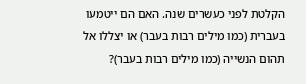הקלטת לפני כעשרים שנה. האם הם ייטמעו בעברית (כמו מילים רבות בעבר) או יצללו אל תהום הנשייה (כמו מילים רבות בעבר)?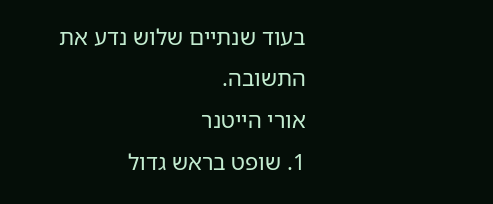בעוד שנתיים שלוש נדע את התשובה.
אורי הייטנר
1. שופט בראש גדול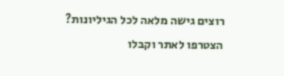רוצים גישה מלאה לכל הגיליונות?
הצטרפו לאתר וקבלו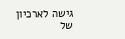גישה לארכיון של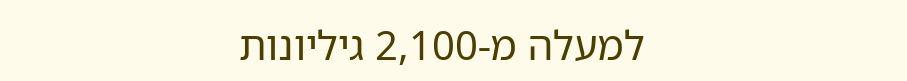למעלה מ-2,100 גיליונות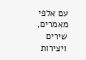עם אלפי מאמרים, שירים ויצירות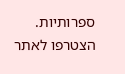ספרותיות.
הצטרפו לאתר